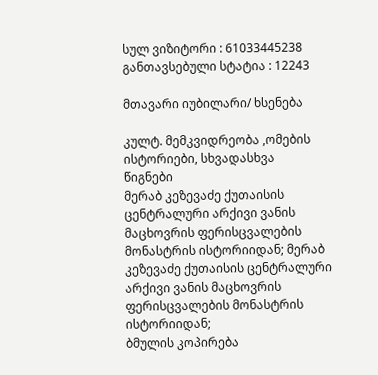სულ ვიზიტორი : 61033445238
განთავსებული სტატია : 12243

მთავარი იუბილარი/ ხსენება

კულტ. მემკვიდრეობა ,ომების ისტორიები, სხვადასხვა
წიგნები
მერაბ კეზევაძე ქუთაისის ცენტრალური არქივი ვანის მაცხოვრის ფერისცვალების მონასტრის ისტორიიდან; მერაბ კეზევაძე ქუთაისის ცენტრალური არქივი ვანის მაცხოვრის ფერისცვალების მონასტრის ისტორიიდან;
ბმულის კოპირება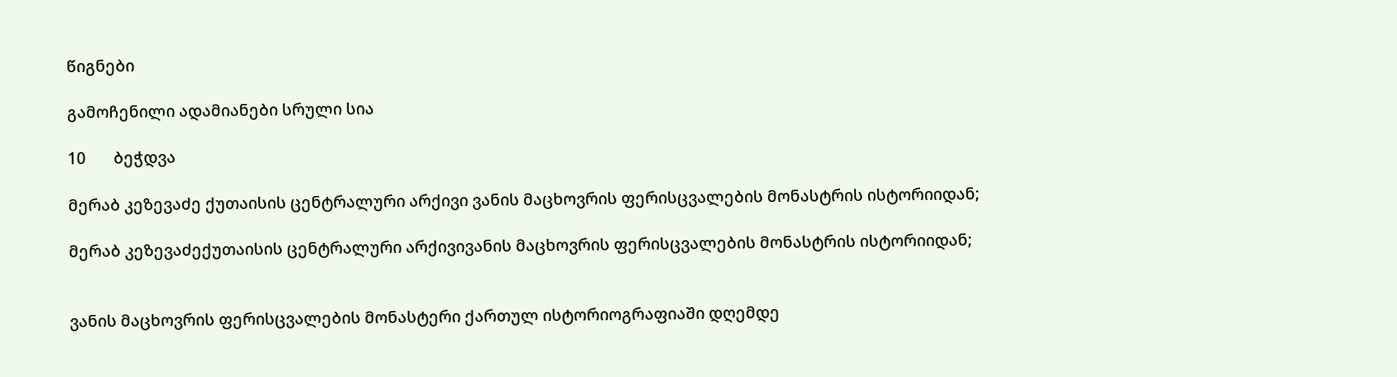წიგნები

გამოჩენილი ადამიანები სრული სია

10       ბეჭდვა

მერაბ კეზევაძე ქუთაისის ცენტრალური არქივი ვანის მაცხოვრის ფერისცვალების მონასტრის ისტორიიდან;

მერაბ კეზევაძექუთაისის ცენტრალური არქივივანის მაცხოვრის ფერისცვალების მონასტრის ისტორიიდან;


ვანის მაცხოვრის ფერისცვალების მონასტერი ქართულ ისტორიოგრაფიაში დღემდე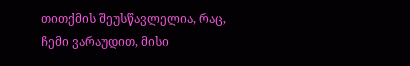თითქმის შეუსწავლელია, რაც, ჩემი ვარაუდით, მისი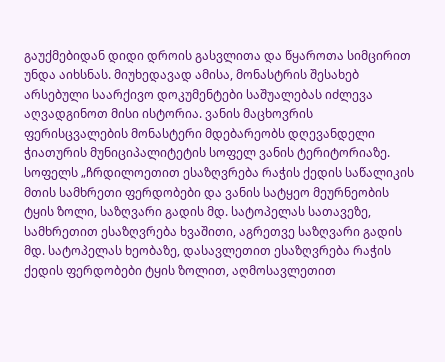გაუქმებიდან დიდი დროის გასვლითა და წყაროთა სიმცირით უნდა აიხსნას. მიუხედავად ამისა, მონასტრის შესახებ არსებული საარქივო დოკუმენტები საშუალებას იძლევა აღვადგინოთ მისი ისტორია. ვანის მაცხოვრის ფერისცვალების მონასტერი მდებარეობს დღევანდელი ჭიათურის მუნიციპალიტეტის სოფელ ვანის ტერიტორიაზე. სოფელს „ჩრდილოეთით ესაზღვრება რაჭის ქედის საწალიკის მთის სამხრეთი ფერდობები და ვანის სატყეო მეურნეობის ტყის ზოლი, საზღვარი გადის მდ. სატოპელას სათავეზე, სამხრეთით ესაზღვრება ხვაშითი, აგრეთვე საზღვარი გადის მდ. სატოპელას ხეობაზე, დასავლეთით ესაზღვრება რაჭის ქედის ფერდობები ტყის ზოლით, აღმოსავლეთით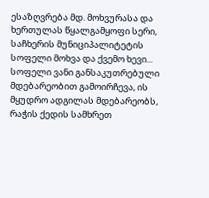ესაზღვრება მდ. მოხვურასა და ხერთულას წყალგამყოფი სერი, საჩხერის მუნიციპალიტეტის სოფელი მოხვა და ქვემო ხევი... სოფელი ვანი განსაკუთრებული მდებარეობით გამოირჩევა, ის მყუდრო ადგილას მდებარეობს, რაჭის ქედის სამხრეთ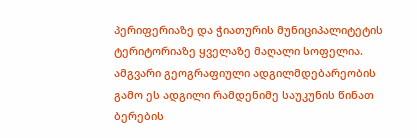პერიფერიაზე და ჭიათურის მუნიციპალიტეტის ტერიტორიაზე ყველაზე მაღალი სოფელია. ამგვარი გეოგრაფიული ადგილმდებარეობის გამო ეს ადგილი რამდენიმე საუკუნის წინათ ბერების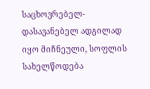საცხოვრებელ-დასავანებელ ადგილად იყო მიჩნეული, სოფლის სახელწოდება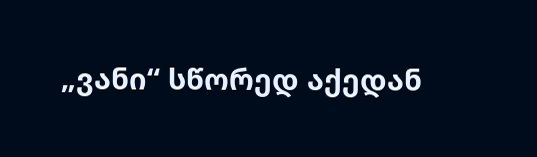„ვანი“ სწორედ აქედან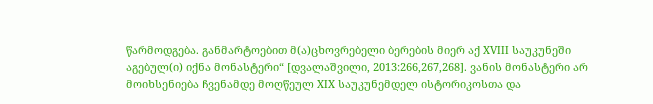წარმოდგება. განმარტოებით მ(ა)ცხოვრებელი ბერების მიერ აქ XVIII საუკუნეში აგებულ(ი) იქნა მონასტერი“ [დვალაშვილი, 2013:266,267,268]. ვანის მონასტერი არ მოიხსენიება ჩვენამდე მოღწეულ XIX საუკუნემდელ ისტორიკოსთა და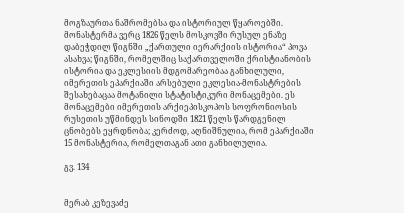მოგზაურთა ნაშრომებსა და ისტორიულ წყაროებში. მონასტერმა ვერც 1826 წელს მოსკოვში რუსულ ენაზე დაბეჭდილ წიგნში „ქართული იერარქიის ისტორია“ პოვა ასახვა; წიგნში, რომელშიც საქართველოში ქრისტიანობის ისტორია და ეკლესიის მდგომარეობაა განხილული, იმერეთის ეპარქიაში არსებული ეკლესია-მონასტრების შესახებაცაა მოტანილი სტატისტიკური მონაცემები. ეს მონაცემები იმერეთის არქიეპისკოპოს სოფრონიოსის რუსეთის უწმინდეს სინოდში 1821 წელს წარდგენილ ცნობებს ეყრდნობა; კერძოდ, აღნიშნულია, რომ ეპარქიაში 15 მონასტერია, რომელთაგან ათი განხილულია.

გვ. 134


მერაბ კეზევაძე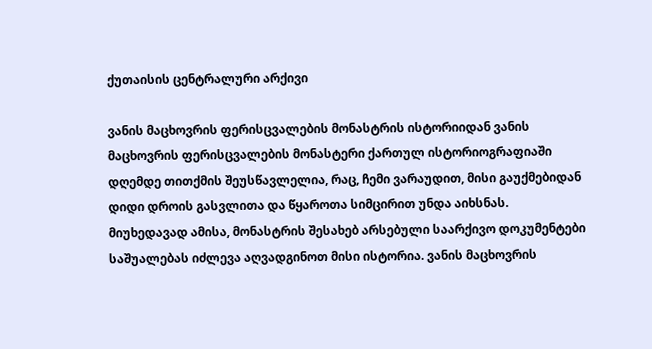ქუთაისის ცენტრალური არქივი

ვანის მაცხოვრის ფერისცვალების მონასტრის ისტორიიდან ვანის მაცხოვრის ფერისცვალების მონასტერი ქართულ ისტორიოგრაფიაში დღემდე თითქმის შეუსწავლელია, რაც, ჩემი ვარაუდით, მისი გაუქმებიდან დიდი დროის გასვლითა და წყაროთა სიმცირით უნდა აიხსნას. მიუხედავად ამისა, მონასტრის შესახებ არსებული საარქივო დოკუმენტები საშუალებას იძლევა აღვადგინოთ მისი ისტორია. ვანის მაცხოვრის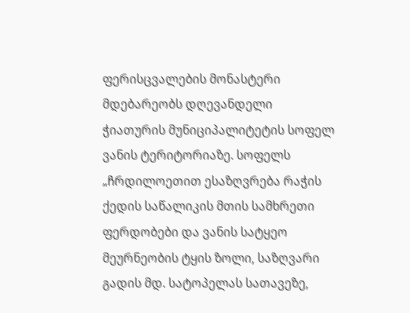ფერისცვალების მონასტერი მდებარეობს დღევანდელი ჭიათურის მუნიციპალიტეტის სოფელ ვანის ტერიტორიაზე. სოფელს „ჩრდილოეთით ესაზღვრება რაჭის ქედის საწალიკის მთის სამხრეთი ფერდობები და ვანის სატყეო მეურნეობის ტყის ზოლი, საზღვარი გადის მდ. სატოპელას სათავეზე,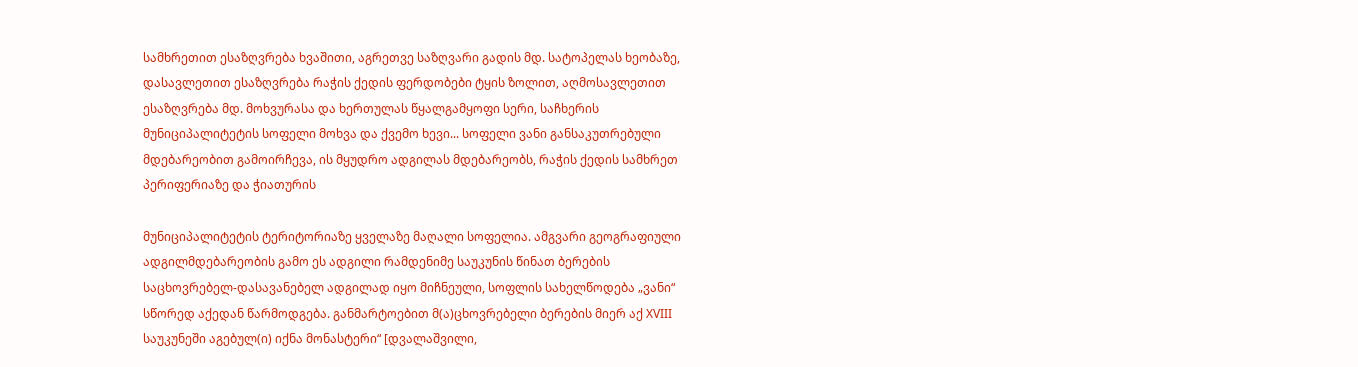სამხრეთით ესაზღვრება ხვაშითი, აგრეთვე საზღვარი გადის მდ. სატოპელას ხეობაზე, დასავლეთით ესაზღვრება რაჭის ქედის ფერდობები ტყის ზოლით, აღმოსავლეთით ესაზღვრება მდ. მოხვურასა და ხერთულას წყალგამყოფი სერი, საჩხერის მუნიციპალიტეტის სოფელი მოხვა და ქვემო ხევი... სოფელი ვანი განსაკუთრებული მდებარეობით გამოირჩევა, ის მყუდრო ადგილას მდებარეობს, რაჭის ქედის სამხრეთ პერიფერიაზე და ჭიათურის

მუნიციპალიტეტის ტერიტორიაზე ყველაზე მაღალი სოფელია. ამგვარი გეოგრაფიული ადგილმდებარეობის გამო ეს ადგილი რამდენიმე საუკუნის წინათ ბერების საცხოვრებელ-დასავანებელ ადგილად იყო მიჩნეული, სოფლის სახელწოდება „ვანი“ სწორედ აქედან წარმოდგება. განმარტოებით მ(ა)ცხოვრებელი ბერების მიერ აქ XVIII საუკუნეში აგებულ(ი) იქნა მონასტერი“ [დვალაშვილი,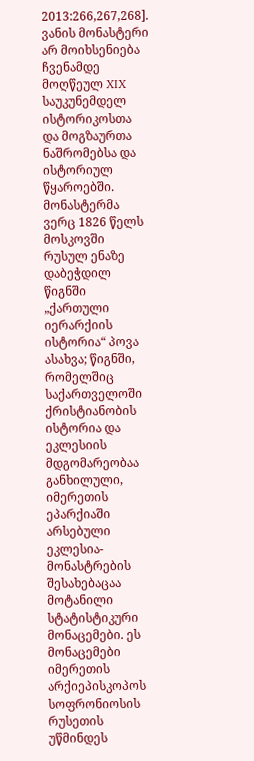2013:266,267,268]. ვანის მონასტერი არ მოიხსენიება ჩვენამდე მოღწეულ XIX საუკუნემდელ ისტორიკოსთა და მოგზაურთა ნაშრომებსა და ისტორიულ წყაროებში. მონასტერმა ვერც 1826 წელს მოსკოვში რუსულ ენაზე დაბეჭდილ წიგნში „ქართული იერარქიის ისტორია“ პოვა ასახვა; წიგნში, რომელშიც საქართველოში ქრისტიანობის ისტორია და ეკლესიის მდგომარეობაა განხილული, იმერეთის ეპარქიაში არსებული ეკლესია-მონასტრების შესახებაცაა მოტანილი სტატისტიკური მონაცემები. ეს მონაცემები იმერეთის არქიეპისკოპოს სოფრონიოსის რუსეთის უწმინდეს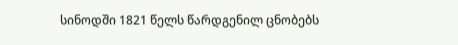სინოდში 1821 წელს წარდგენილ ცნობებს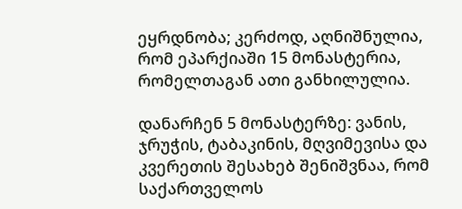ეყრდნობა; კერძოდ, აღნიშნულია, რომ ეპარქიაში 15 მონასტერია, რომელთაგან ათი განხილულია.

დანარჩენ 5 მონასტერზე: ვანის, ჯრუჭის, ტაბაკინის, მღვიმევისა და კვერეთის შესახებ შენიშვნაა, რომ საქართველოს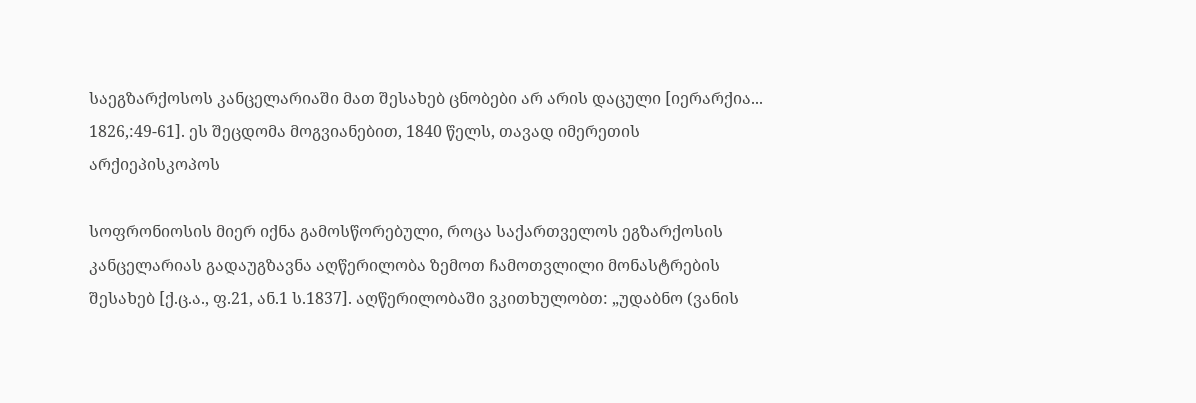საეგზარქოსოს კანცელარიაში მათ შესახებ ცნობები არ არის დაცული [იერარქია... 1826,:49-61]. ეს შეცდომა მოგვიანებით, 1840 წელს, თავად იმერეთის არქიეპისკოპოს

სოფრონიოსის მიერ იქნა გამოსწორებული, როცა საქართველოს ეგზარქოსის კანცელარიას გადაუგზავნა აღწერილობა ზემოთ ჩამოთვლილი მონასტრების შესახებ [ქ.ც.ა., ფ.21, ან.1 ს.1837]. აღწერილობაში ვკითხულობთ: „უდაბნო (ვანის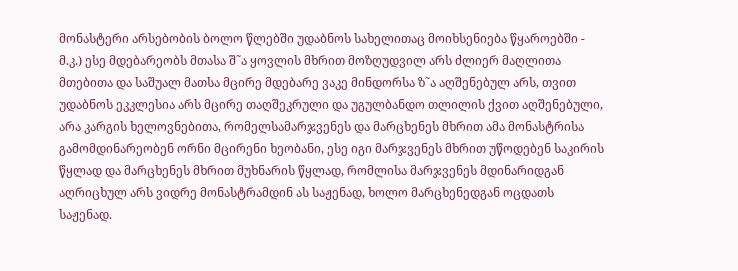მონასტერი არსებობის ბოლო წლებში უდაბნოს სახელითაც მოიხსენიება წყაროებში - მ.კ.) ესე მდებარეობს მთასა შ˜ა ყოვლის მხრით მოზღუდვილ არს ძლიერ მაღლითა მთებითა და საშუალ მათსა მცირე მდებარე ვაკე მინდორსა ზ˜ა აღშენებულ არს, თვით უდაბნოს ეკკლესია არს მცირე თაღშეკრული და უგულბანდო თლილის ქვით აღშენებული, არა კარგის ხელოვნებითა, რომელსამარჯვენეს და მარცხენეს მხრით ამა მონასტრისა გამომდინარეობენ ორნი მცირენი ხეობანი, ესე იგი მარჯვენეს მხრით უწოდებენ საკირის წყლად და მარცხენეს მხრით მუხნარის წყლად, რომლისა მარჯვენეს მდინარიდგან აღრიცხულ არს ვიდრე მონასტრამდინ ას საჟენად, ხოლო მარცხენედგან ოცდათს საჟენად.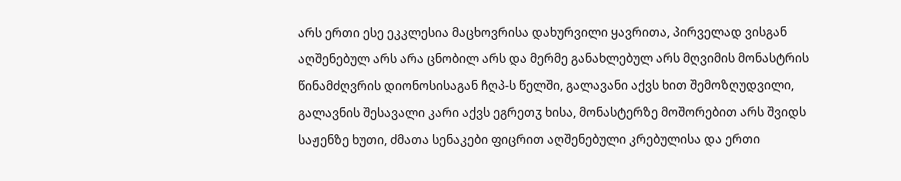არს ერთი ესე ეკკლესია მაცხოვრისა დახურვილი ყავრითა, პირველად ვისგან აღშენებულ არს არა ცნობილ არს და მერმე განახლებულ არს მღვიმის მონასტრის წინამძღვრის დიონოსისაგან ჩღპ-ს წელში, გალავანი აქვს ხით შემოზღუდვილი, გალავნის შესავალი კარი აქვს ეგრეთჳ ხისა, მონასტერზე მოშორებით არს შვიდს საჟენზე ხუთი, ძმათა სენაკები ფიცრით აღშენებული კრებულისა და ერთი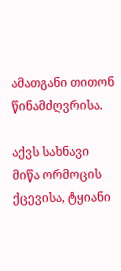ამათგანი თითონ წინამძღვრისა.

აქვს სახნავი მიწა ორმოცის ქცევისა, ტყიანი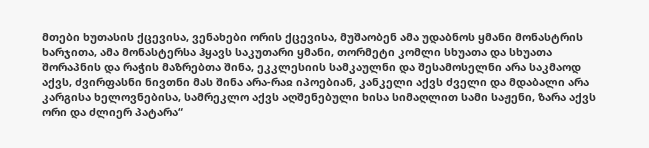მთები ხუთასის ქცევისა, ვენახები ორის ქცევისა, მუშაობენ ამა უდაბნოს ყმანი მონასტრის ხარჯითა, ამა მონასტერსა ჰყავს საკუთარი ყმანი, თორმეტი კომლი სხუათა და სხუათა შორაპნის და რაჭის მაზრებთა შინა, ეკკლესიის სამკაულნი და შესამოსელნი არა საკმაოდ აქვს, ძვირფასნი ნივთნი მას შინა არა-რაჲ იპოებიან, კანკელი აქვს ძველი და მდაბალი არა კარგისა ხელოვნებისა, სამრეკლო აქვს აღშენებული ხისა სიმაღლით სამი საჟენი, ზარა აქვს ორი და ძლიერ პატარა“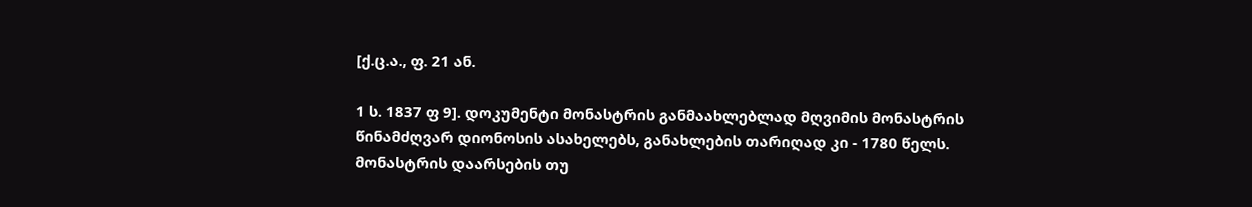[ქ.ც.ა., ფ. 21 ან.

1 ს. 1837 ფ 9]. დოკუმენტი მონასტრის განმაახლებლად მღვიმის მონასტრის წინამძღვარ დიონოსის ასახელებს, განახლების თარიღად კი - 1780 წელს. მონასტრის დაარსების თუ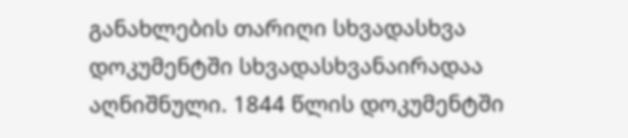განახლების თარიღი სხვადასხვა დოკუმენტში სხვადასხვანაირადაა აღნიშნული. 1844 წლის დოკუმენტში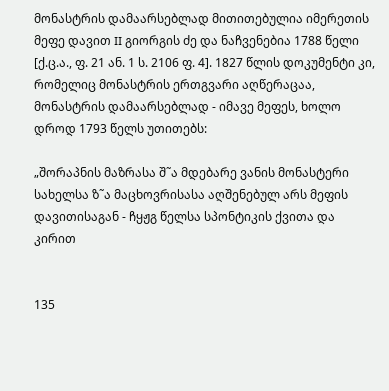მონასტრის დამაარსებლად მითითებულია იმერეთის მეფე დავით II გიორგის ძე და ნაჩვენებია 1788 წელი [ქ.ც.ა., ფ. 21 ან. 1 ს. 2106 ფ. 4]. 1827 წლის დოკუმენტი კი, რომელიც მონასტრის ერთგვარი აღწერაცაა, მონასტრის დამაარსებლად - იმავე მეფეს, ხოლო დროდ 1793 წელს უთითებს:

„შორაპნის მაზრასა შ˜ა მდებარე ვანის მონასტერი სახელსა ზ˜ა მაცხოვრისასა აღშენებულ არს მეფის დავითისაგან - ჩყჟგ წელსა სპონტიკის ქვითა და კირით


135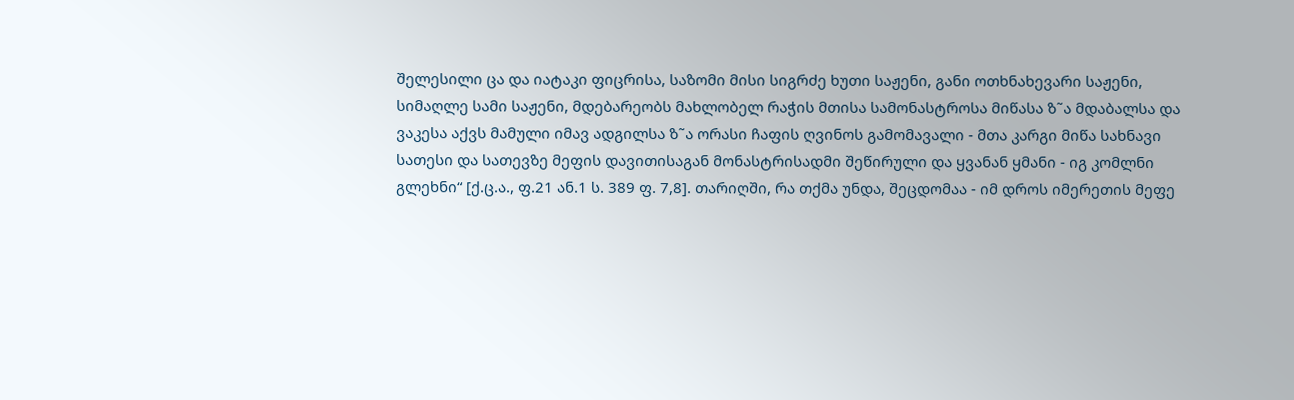შელესილი ცა და იატაკი ფიცრისა, საზომი მისი სიგრძე ხუთი საჟენი, განი ოთხნახევარი საჟენი, სიმაღლე სამი საჟენი, მდებარეობს მახლობელ რაჭის მთისა სამონასტროსა მიწასა ზ˜ა მდაბალსა და ვაკესა აქვს მამული იმავ ადგილსა ზ˜ა ორასი ჩაფის ღვინოს გამომავალი - მთა კარგი მიწა სახნავი სათესი და სათევზე მეფის დავითისაგან მონასტრისადმი შეწირული და ყვანან ყმანი - იგ კომლნი გლეხნი“ [ქ.ც.ა., ფ.21 ან.1 ს. 389 ფ. 7,8]. თარიღში, რა თქმა უნდა, შეცდომაა - იმ დროს იმერეთის მეფე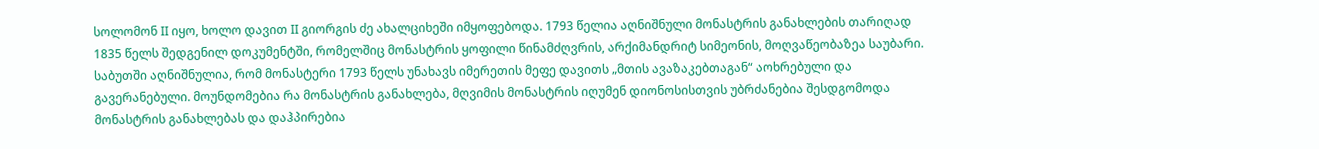სოლომონ II იყო, ხოლო დავით II გიორგის ძე ახალციხეში იმყოფებოდა. 1793 წელია აღნიშნული მონასტრის განახლების თარიღად 1835 წელს შედგენილ დოკუმენტში, რომელშიც მონასტრის ყოფილი წინამძღვრის, არქიმანდრიტ სიმეონის, მოღვაწეობაზეა საუბარი. საბუთში აღნიშნულია, რომ მონასტერი 1793 წელს უნახავს იმერეთის მეფე დავითს „მთის ავაზაკებთაგან“ აოხრებული და გავერანებული. მოუნდომებია რა მონასტრის განახლება, მღვიმის მონასტრის იღუმენ დიონოსისთვის უბრძანებია შესდგომოდა მონასტრის განახლებას და დაჰპირებია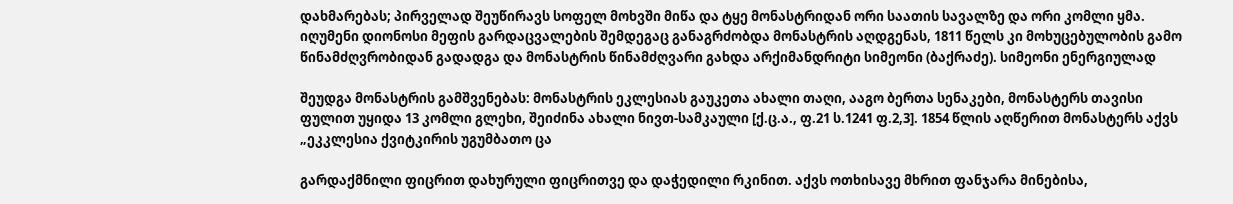დახმარებას; პირველად შეუწირავს სოფელ მოხვში მიწა და ტყე მონასტრიდან ორი საათის სავალზე და ორი კომლი ყმა. იღუმენი დიონოსი მეფის გარდაცვალების შემდეგაც განაგრძობდა მონასტრის აღდგენას, 1811 წელს კი მოხუცებულობის გამო წინამძღვრობიდან გადადგა და მონასტრის წინამძღვარი გახდა არქიმანდრიტი სიმეონი (ბაქრაძე). სიმეონი ენერგიულად

შეუდგა მონასტრის გამშვენებას: მონასტრის ეკლესიას გაუკეთა ახალი თაღი, ააგო ბერთა სენაკები, მონასტერს თავისი ფულით უყიდა 13 კომლი გლეხი, შეიძინა ახალი ნივთ-სამკაული [ქ.ც.ა., ფ.21 ს.1241 ფ.2,3]. 1854 წლის აღწერით მონასტერს აქვს „ეკკლესია ქვიტკირის უგუმბათო ცა

გარდაქმნილი ფიცრით დახურული ფიცრითვე და დაჭედილი რკინით. აქვს ოთხისავე მხრით ფანჯარა მინებისა,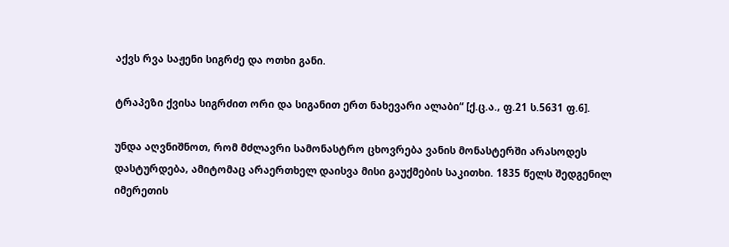აქვს რვა საჟენი სიგრძე და ოთხი განი.

ტრაპეზი ქვისა სიგრძით ორი და სიგანით ერთ ნახევარი ალაბი“ [ქ.ც.ა., ფ.21 ს.5631 ფ.6].

უნდა აღვნიშნოთ, რომ მძლავრი სამონასტრო ცხოვრება ვანის მონასტერში არასოდეს დასტურდება, ამიტომაც არაერთხელ დაისვა მისი გაუქმების საკითხი. 1835 წელს შედგენილ იმერეთის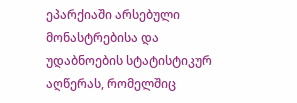ეპარქიაში არსებული მონასტრებისა და უდაბნოების სტატისტიკურ აღწერას, რომელშიც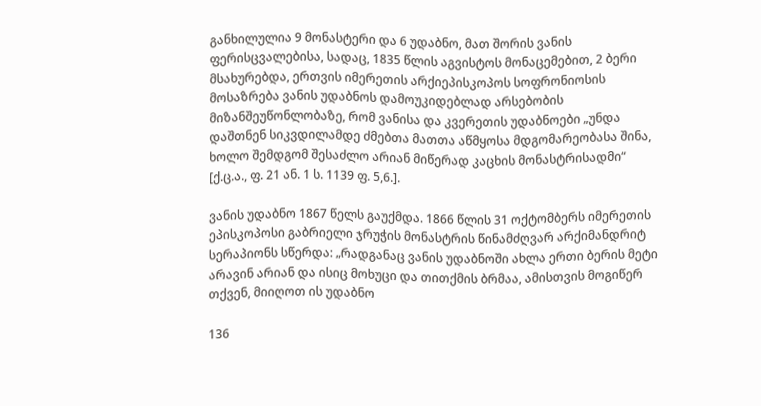განხილულია 9 მონასტერი და 6 უდაბნო, მათ შორის ვანის ფერისცვალებისა, სადაც, 1835 წლის აგვისტოს მონაცემებით, 2 ბერი მსახურებდა, ერთვის იმერეთის არქიეპისკოპოს სოფრონიოსის მოსაზრება ვანის უდაბნოს დამოუკიდებლად არსებობის მიზანშეუწონლობაზე, რომ ვანისა და კვერეთის უდაბნოები „უნდა დაშთნენ სიკვდილამდე ძმებთა მათთა აწმყოსა მდგომარეობასა შინა, ხოლო შემდგომ შესაძლო არიან მიწერად კაცხის მონასტრისადმი“ [ქ.ც.ა., ფ. 21 ან. 1 ს. 1139 ფ. 5,6.].

ვანის უდაბნო 1867 წელს გაუქმდა. 1866 წლის 31 ოქტომბერს იმერეთის ეპისკოპოსი გაბრიელი ჯრუჭის მონასტრის წინამძღვარ არქიმანდრიტ სერაპიონს სწერდა: „რადგანაც ვანის უდაბნოში ახლა ერთი ბერის მეტი არავინ არიან და ისიც მოხუცი და თითქმის ბრმაა, ამისთვის მოგიწერ თქვენ, მიიღოთ ის უდაბნო

136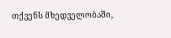თქვენს მხედველობაში,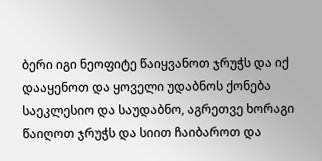ბერი იგი ნეოფიტე წაიყვანოთ ჯრუჭს და იქ დააყენოთ და ყოველი უდაბნოს ქონება საეკლესიო და საუდაბნო, აგრეთვე ხორაგი წაიღოთ ჯრუჭს და სიით ჩაიბაროთ და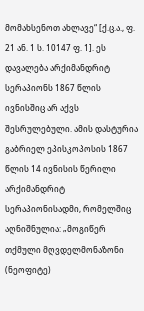მომახსენოთ ახლავე“ [ქ.ც.ა., ფ. 21 ან. 1 ს. 10147 ფ. 1]. ეს დავალება არქიმანდრიტ სერაპიონს 1867 წლის ივნისშიც არ აქვს შესრულებული. ამის დასტურია გაბრიელ ეპისკოპოსის 1867 წლის 14 ივნისის წერილი არქიმანდრიტ სერაპიონისადმი, რომელშიც აღნიშნულია: „მოგიწერ თქმული მღვდელმონაზონი (ნეოფიტე)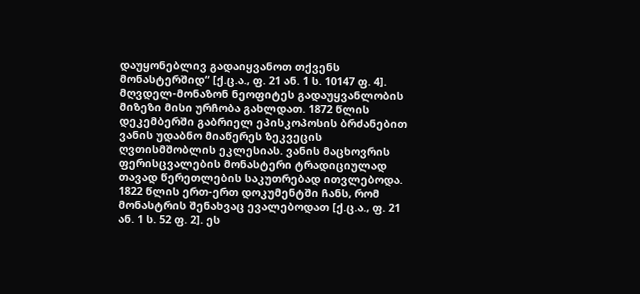დაუყონებლივ გადაიყვანოთ თქვენს მონასტერშიდ“ [ქ.ც.ა., ფ. 21 ან. 1 ს. 10147 ფ. 4]. მღვდელ-მონაზონ ნეოფიტეს გადაუყვანლობის მიზეზი მისი ურჩობა გახლდათ. 1872 წლის დეკემბერში გაბრიელ ეპისკოპოსის ბრძანებით ვანის უდაბნო მიაწერეს ზეკვეცის ღვთისმშობლის ეკლესიას. ვანის მაცხოვრის ფერისცვალების მონასტერი ტრადიციულად თავად წერეთლების საკუთრებად ითვლებოდა. 1822 წლის ერთ-ერთ დოკუმენტში ჩანს, რომ მონასტრის შენახვაც ევალებოდათ [ქ.ც.ა., ფ. 21 ან. 1 ს. 52 ფ. 2]. ეს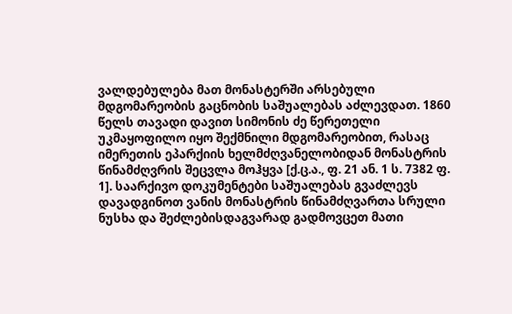ვალდებულება მათ მონასტერში არსებული მდგომარეობის გაცნობის საშუალებას აძლევდათ. 1860 წელს თავადი დავით სიმონის ძე წერეთელი უკმაყოფილო იყო შექმნილი მდგომარეობით, რასაც იმერეთის ეპარქიის ხელმძღვანელობიდან მონასტრის წინამძღვრის შეცვლა მოჰყვა [ქ.ც.ა., ფ. 21 ან. 1 ს. 7382 ფ. 1]. საარქივო დოკუმენტები საშუალებას გვაძლევს დავადგინოთ ვანის მონასტრის წინამძღვართა სრული ნუსხა და შეძლებისდაგვარად გადმოვცეთ მათი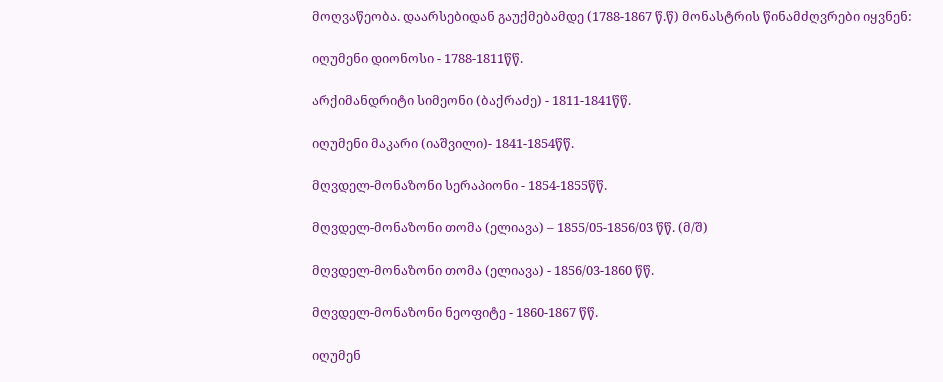მოღვაწეობა. დაარსებიდან გაუქმებამდე (1788-1867 წ.წ) მონასტრის წინამძღვრები იყვნენ:

იღუმენი დიონოსი - 1788-1811წწ.

არქიმანდრიტი სიმეონი (ბაქრაძე) - 1811-1841წწ.

იღუმენი მაკარი (იაშვილი)- 1841-1854წწ.

მღვდელ-მონაზონი სერაპიონი - 1854-1855წწ.

მღვდელ-მონაზონი თომა (ელიავა) – 1855/05-1856/03 წწ. (მ/შ)

მღვდელ-მონაზონი თომა (ელიავა) - 1856/03-1860 წწ.

მღვდელ-მონაზონი ნეოფიტე - 1860-1867 წწ.

იღუმენ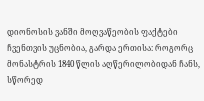დიონოსის ვანში მოღვაწეობის ფაქტები ჩვენთვის უცნობია, გარდა ერთისა: როგორც მონასტრის 1840 წლის აღწერილობიდან ჩანს, სწორედ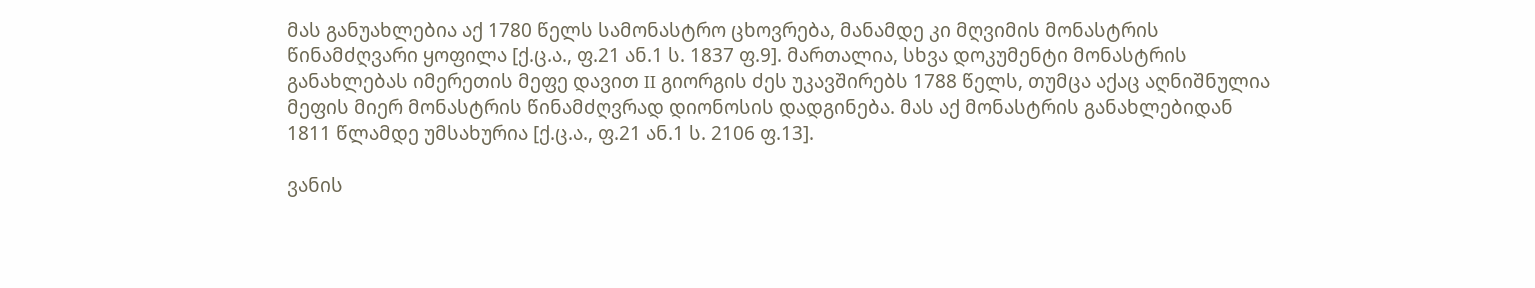მას განუახლებია აქ 1780 წელს სამონასტრო ცხოვრება, მანამდე კი მღვიმის მონასტრის წინამძღვარი ყოფილა [ქ.ც.ა., ფ.21 ან.1 ს. 1837 ფ.9]. მართალია, სხვა დოკუმენტი მონასტრის განახლებას იმერეთის მეფე დავით II გიორგის ძეს უკავშირებს 1788 წელს, თუმცა აქაც აღნიშნულია მეფის მიერ მონასტრის წინამძღვრად დიონოსის დადგინება. მას აქ მონასტრის განახლებიდან 1811 წლამდე უმსახურია [ქ.ც.ა., ფ.21 ან.1 ს. 2106 ფ.13].

ვანის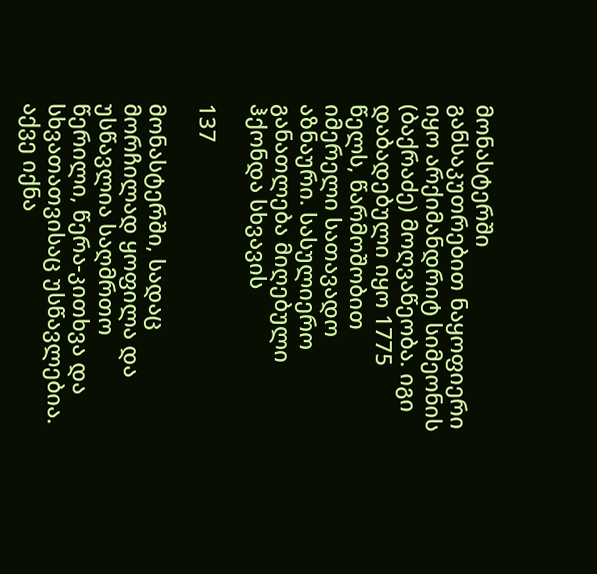მონასტერში განსაკუთრებით ნაყოფიერი იყო არქიმანდრიტ სიმეონის (ბაქრაძე) მოღვაწეობა. იგი დაბადებული იყო 1775 წელს, წარმოშობით იმერელი სათავადო აზნაური. სასულიერო განათლება მიღებული ჰქონდა სხვავის

137

მონასტერში, სადაც მორჩილად ყოფილა და უსწავლია საღმრთო წერილი, წერა-კითხვა და სხვათათვისაც უსწავლებია. აქვე იქნა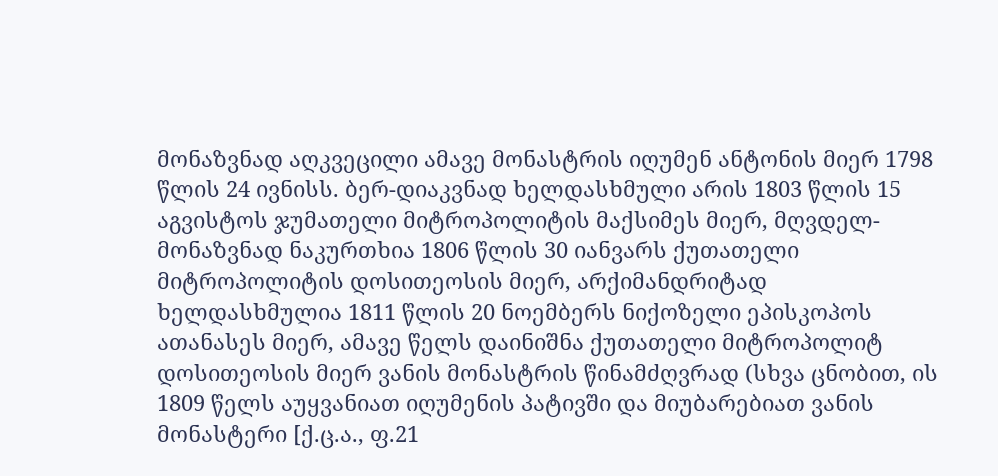მონაზვნად აღკვეცილი ამავე მონასტრის იღუმენ ანტონის მიერ 1798 წლის 24 ივნისს. ბერ-დიაკვნად ხელდასხმული არის 1803 წლის 15 აგვისტოს ჯუმათელი მიტროპოლიტის მაქსიმეს მიერ, მღვდელ-მონაზვნად ნაკურთხია 1806 წლის 30 იანვარს ქუთათელი მიტროპოლიტის დოსითეოსის მიერ, არქიმანდრიტად ხელდასხმულია 1811 წლის 20 ნოემბერს ნიქოზელი ეპისკოპოს ათანასეს მიერ, ამავე წელს დაინიშნა ქუთათელი მიტროპოლიტ დოსითეოსის მიერ ვანის მონასტრის წინამძღვრად (სხვა ცნობით, ის 1809 წელს აუყვანიათ იღუმენის პატივში და მიუბარებიათ ვანის მონასტერი [ქ.ც.ა., ფ.21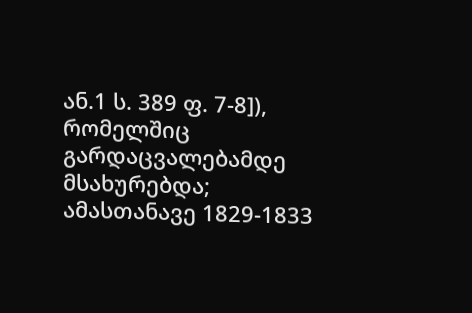ან.1 ს. 389 ფ. 7-8]), რომელშიც გარდაცვალებამდე მსახურებდა; ამასთანავე 1829-1833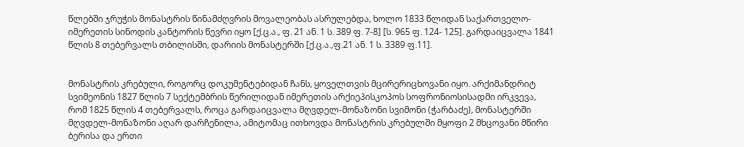წლებში ჯრუჭის მონასტრის წინამძღვრის მოვალეობას ასრულებდა, ხოლო 1833 წლიდან საქართველო-იმერეთის სინოდის კანტორის წევრი იყო [ქ.ც.ა., ფ. 21 ან. 1 ს. 389 ფ. 7-8] [ს. 965 ფ. 124- 125]. გარდაიცვალა 1841 წლის 8 თებერვალს თბილისში, დარიის მონასტერში [ქ.ც.ა.,ფ.21 ან. 1 ს. 3389 ფ.11].


მონასტრის კრებული, როგორც დოკუმენტებიდან ჩანს, ყოველთვის მცირერიცხოვანი იყო. არქიმანდრიტ სვიმეონის 1827 წლის 7 სექტემბრის წერილიდან იმერეთის არქიეპისკოპოს სოფრონიოსისადმი ირკვევა, რომ 1825 წლის 4 თებერვალს, როცა გარდაიცვალა მღვდელ-მონაზონი სვიმონი (ჭარბაძე), მონასტერში მღვდელ-მონაზონი აღარ დარჩენილა, ამიტომაც ითხოვდა მონასტრის კრებულში მყოფი 2 მხცოვანი მწირი ბერისა და ერთი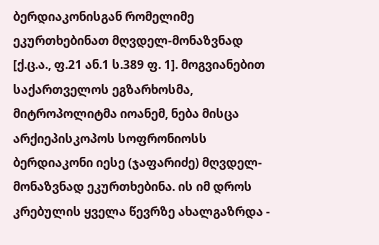ბერდიაკონისგან რომელიმე ეკურთხებინათ მღვდელ-მონაზვნად [ქ.ც.ა., ფ.21 ან.1 ს.389 ფ. 1]. მოგვიანებით საქართველოს ეგზარხოსმა, მიტროპოლიტმა იოანემ, ნება მისცა არქიეპისკოპოს სოფრონიოსს ბერდიაკონი იესე (ჯაფარიძე) მღვდელ-მონაზვნად ეკურთხებინა. ის იმ დროს კრებულის ყველა წევრზე ახალგაზრდა -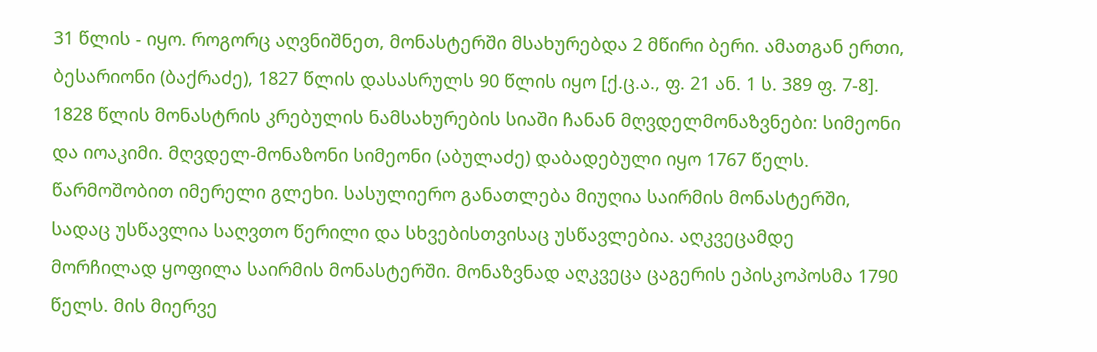31 წლის - იყო. როგორც აღვნიშნეთ, მონასტერში მსახურებდა 2 მწირი ბერი. ამათგან ერთი, ბესარიონი (ბაქრაძე), 1827 წლის დასასრულს 90 წლის იყო [ქ.ც.ა., ფ. 21 ან. 1 ს. 389 ფ. 7-8]. 1828 წლის მონასტრის კრებულის ნამსახურების სიაში ჩანან მღვდელმონაზვნები: სიმეონი და იოაკიმი. მღვდელ-მონაზონი სიმეონი (აბულაძე) დაბადებული იყო 1767 წელს. წარმოშობით იმერელი გლეხი. სასულიერო განათლება მიუღია საირმის მონასტერში, სადაც უსწავლია საღვთო წერილი და სხვებისთვისაც უსწავლებია. აღკვეცამდე მორჩილად ყოფილა საირმის მონასტერში. მონაზვნად აღკვეცა ცაგერის ეპისკოპოსმა 1790 წელს. მის მიერვე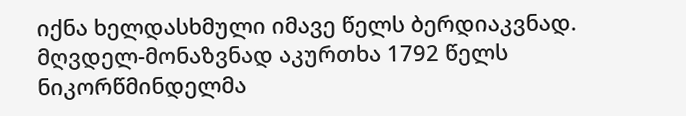იქნა ხელდასხმული იმავე წელს ბერდიაკვნად. მღვდელ-მონაზვნად აკურთხა 1792 წელს ნიკორწმინდელმა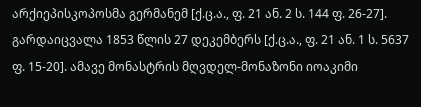არქიეპისკოპოსმა გერმანემ [ქ.ც.ა., ფ. 21 ან. 2 ს. 144 ფ. 26-27]. გარდაიცვალა 1853 წლის 27 დეკემბერს [ქ.ც.ა., ფ. 21 ან. 1 ს. 5637 ფ. 15-20]. ამავე მონასტრის მღვდელ-მონაზონი იოაკიმი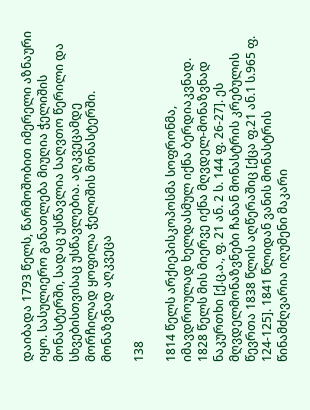დაიბადა 1793 წელს, წარმოშობით იმერელი აზნაური იყო. სასულიერო განათლება მიუღია ჭელიშის მონასტერში, სადაც უსწავლია საღვთო წერილი და სხვებისთვისაც უსწავლებია. აღკვეცამდე მორჩილად ყოფილა ჭელიშის მონასტერში. მონაზვნად აღკვეცა

138

1814 წელს არქიეპისკოპოსმა სოფრონმა, იმავდროულად ხელდასმულ იქნა ბერდიაკვნად. 1828 წელს მის მიერვე იქნა მღვდელ-მონაზვნად ნაკურთხი [ქ.ც.ა., ფ. 21 ან. 2 ს. 144 ფ. 26-27]. ეს მღვდელმონაზვნები ჩანან მონასტრის კრებულის წევრთა 1838 წლის აღწერაშიც [ქცა ფ.21 ან.1 ს.965 ფ. 124-125]. 1841 წლიდან ვანის მონასტრის წინამძღვარია იღუმენი მაკარი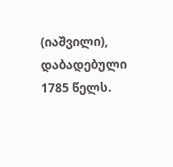(იაშვილი), დაბადებული 1785 წელს.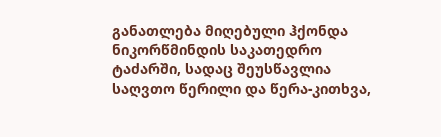განათლება მიღებული ჰქონდა ნიკორწმინდის საკათედრო ტაძარში, სადაც შეუსწავლია საღვთო წერილი და წერა-კითხვა,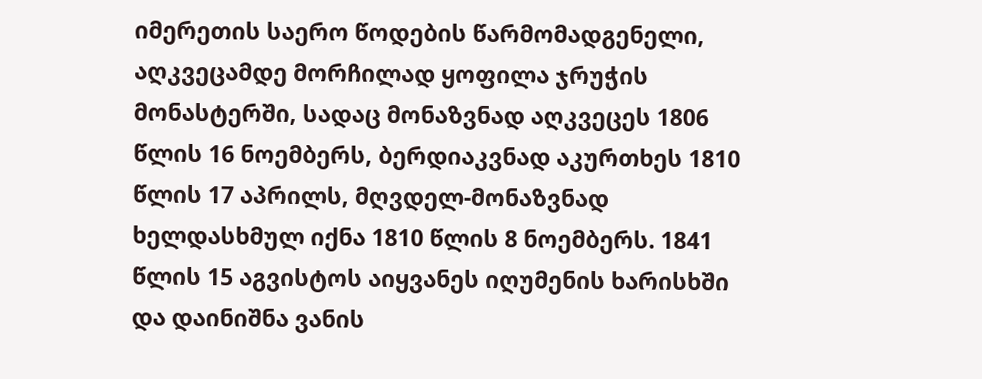იმერეთის საერო წოდების წარმომადგენელი, აღკვეცამდე მორჩილად ყოფილა ჯრუჭის მონასტერში, სადაც მონაზვნად აღკვეცეს 1806 წლის 16 ნოემბერს, ბერდიაკვნად აკურთხეს 1810 წლის 17 აპრილს, მღვდელ-მონაზვნად ხელდასხმულ იქნა 1810 წლის 8 ნოემბერს. 1841 წლის 15 აგვისტოს აიყვანეს იღუმენის ხარისხში და დაინიშნა ვანის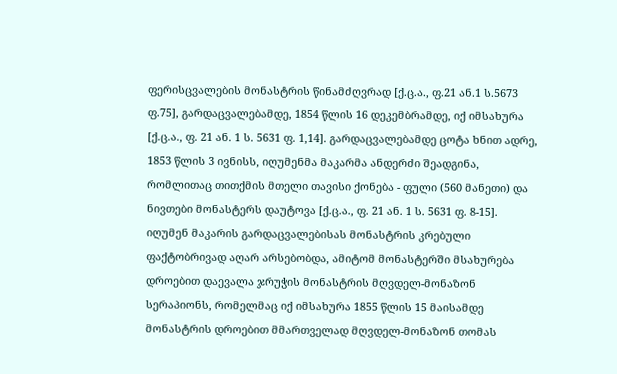ფერისცვალების მონასტრის წინამძღვრად [ქ.ც.ა., ფ.21 ან.1 ს.5673 ფ.75], გარდაცვალებამდე, 1854 წლის 16 დეკემბრამდე, იქ იმსახურა [ქ.ც.ა., ფ. 21 ან. 1 ს. 5631 ფ. 1,14]. გარდაცვალებამდე ცოტა ხნით ადრე, 1853 წლის 3 ივნისს, იღუმენმა მაკარმა ანდერძი შეადგინა, რომლითაც თითქმის მთელი თავისი ქონება - ფული (560 მანეთი) და ნივთები მონასტერს დაუტოვა [ქ.ც.ა., ფ. 21 ან. 1 ს. 5631 ფ. 8-15]. იღუმენ მაკარის გარდაცვალებისას მონასტრის კრებული ფაქტობრივად აღარ არსებობდა, ამიტომ მონასტერში მსახურება დროებით დაევალა ჯრუჭის მონასტრის მღვდელ-მონაზონ სერაპიონს, რომელმაც იქ იმსახურა 1855 წლის 15 მაისამდე მონასტრის დროებით მმართველად მღვდელ-მონაზონ თომას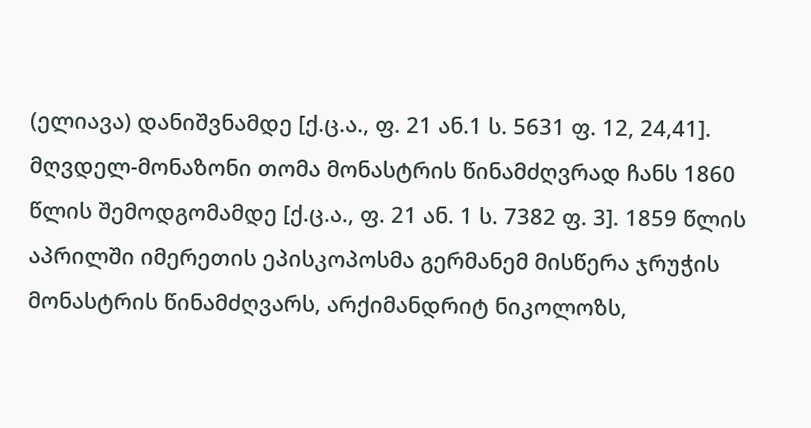(ელიავა) დანიშვნამდე [ქ.ც.ა., ფ. 21 ან.1 ს. 5631 ფ. 12, 24,41]. მღვდელ-მონაზონი თომა მონასტრის წინამძღვრად ჩანს 1860 წლის შემოდგომამდე [ქ.ც.ა., ფ. 21 ან. 1 ს. 7382 ფ. 3]. 1859 წლის აპრილში იმერეთის ეპისკოპოსმა გერმანემ მისწერა ჯრუჭის მონასტრის წინამძღვარს, არქიმანდრიტ ნიკოლოზს,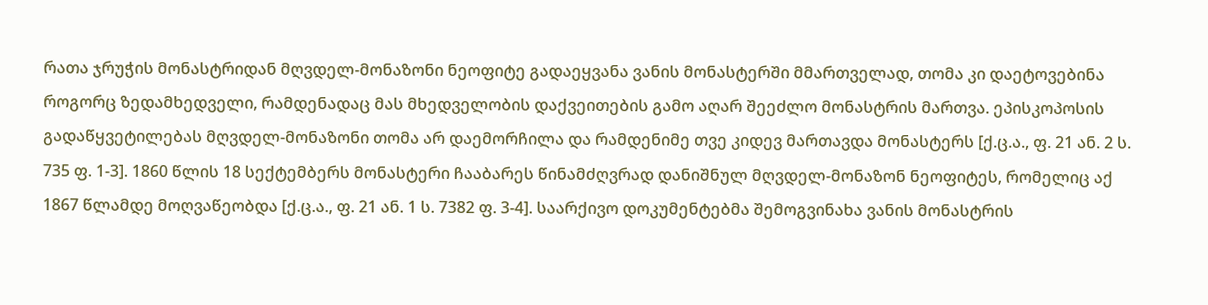რათა ჯრუჭის მონასტრიდან მღვდელ-მონაზონი ნეოფიტე გადაეყვანა ვანის მონასტერში მმართველად, თომა კი დაეტოვებინა როგორც ზედამხედველი, რამდენადაც მას მხედველობის დაქვეითების გამო აღარ შეეძლო მონასტრის მართვა. ეპისკოპოსის გადაწყვეტილებას მღვდელ-მონაზონი თომა არ დაემორჩილა და რამდენიმე თვე კიდევ მართავდა მონასტერს [ქ.ც.ა., ფ. 21 ან. 2 ს. 735 ფ. 1-3]. 1860 წლის 18 სექტემბერს მონასტერი ჩააბარეს წინამძღვრად დანიშნულ მღვდელ-მონაზონ ნეოფიტეს, რომელიც აქ 1867 წლამდე მოღვაწეობდა [ქ.ც.ა., ფ. 21 ან. 1 ს. 7382 ფ. 3-4]. საარქივო დოკუმენტებმა შემოგვინახა ვანის მონასტრის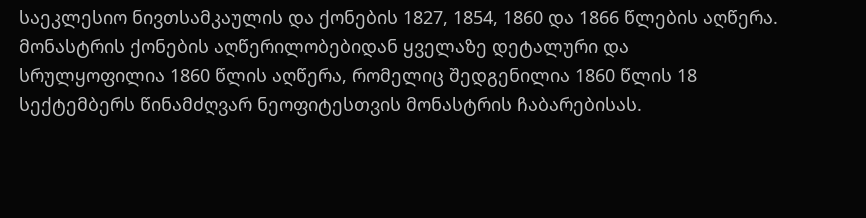საეკლესიო ნივთსამკაულის და ქონების 1827, 1854, 1860 და 1866 წლების აღწერა. მონასტრის ქონების აღწერილობებიდან ყველაზე დეტალური და სრულყოფილია 1860 წლის აღწერა, რომელიც შედგენილია 1860 წლის 18 სექტემბერს წინამძღვარ ნეოფიტესთვის მონასტრის ჩაბარებისას.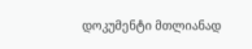დოკუმენტი მთლიანად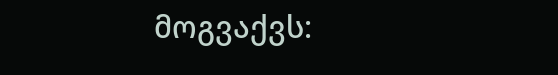მოგვაქვს: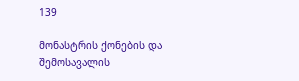139

მონასტრის ქონების და შემოსავალის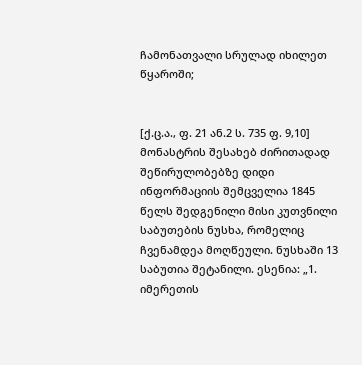ჩამონათვალი სრულად იხილეთ წყაროში;


[ქ.ც.ა., ფ. 21 ან.2 ს. 735 ფ. 9,10] მონასტრის შესახებ ძირითადად შეწირულობებზე დიდი ინფორმაციის შემცველია 1845 წელს შედგენილი მისი კუთვნილი საბუთების ნუსხა, რომელიც ჩვენამდეა მოღწეული. ნუსხაში 13 საბუთია შეტანილი. ესენია: „1. იმერეთის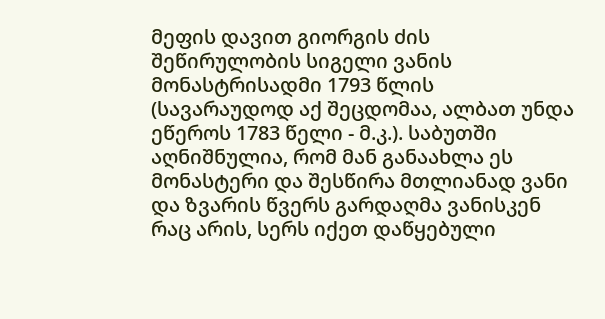მეფის დავით გიორგის ძის შეწირულობის სიგელი ვანის მონასტრისადმი 1793 წლის (სავარაუდოდ აქ შეცდომაა, ალბათ უნდა ეწეროს 1783 წელი - მ.კ.). საბუთში აღნიშნულია, რომ მან განაახლა ეს მონასტერი და შესწირა მთლიანად ვანი და ზვარის წვერს გარდაღმა ვანისკენ რაც არის, სერს იქეთ დაწყებული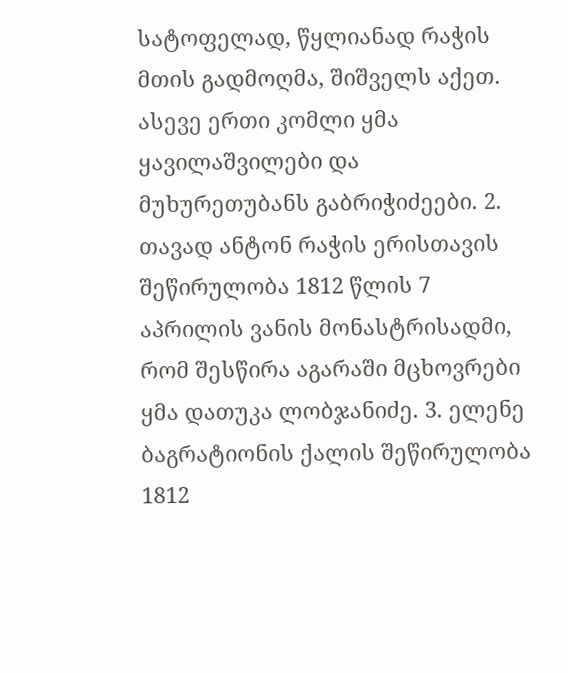სატოფელად, წყლიანად რაჭის მთის გადმოღმა, შიშველს აქეთ. ასევე ერთი კომლი ყმა ყავილაშვილები და მუხურეთუბანს გაბრიჭიძეები. 2. თავად ანტონ რაჭის ერისთავის შეწირულობა 1812 წლის 7 აპრილის ვანის მონასტრისადმი, რომ შესწირა აგარაში მცხოვრები ყმა დათუკა ლობჯანიძე. 3. ელენე ბაგრატიონის ქალის შეწირულობა 1812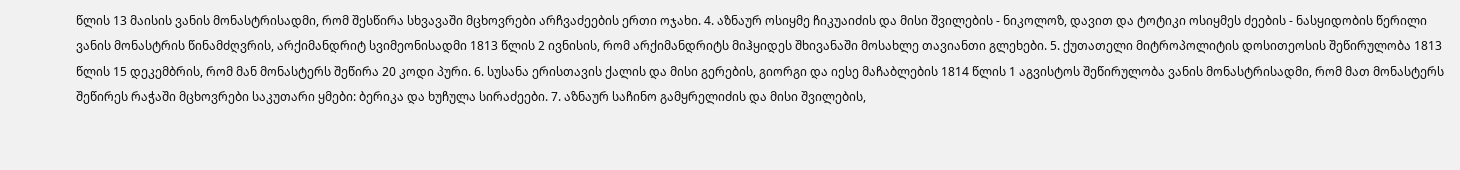წლის 13 მაისის ვანის მონასტრისადმი, რომ შესწირა სხვავაში მცხოვრები არჩვაძეების ერთი ოჯახი. 4. აზნაურ ოსიყმე ჩიკუაიძის და მისი შვილების - ნიკოლოზ, დავით და ტოტიკი ოსიყმეს ძეების - ნასყიდობის წერილი ვანის მონასტრის წინამძღვრის, არქიმანდრიტ სვიმეონისადმი 1813 წლის 2 ივნისის, რომ არქიმანდრიტს მიჰყიდეს შხივანაში მოსახლე თავიანთი გლეხები. 5. ქუთათელი მიტროპოლიტის დოსითეოსის შეწირულობა 1813 წლის 15 დეკემბრის, რომ მან მონასტერს შეწირა 20 კოდი პური. 6. სუსანა ერისთავის ქალის და მისი გერების, გიორგი და იესე მაჩაბლების 1814 წლის 1 აგვისტოს შეწირულობა ვანის მონასტრისადმი, რომ მათ მონასტერს შეწირეს რაჭაში მცხოვრები საკუთარი ყმები: ბერიკა და ხუჩულა სირაძეები. 7. აზნაურ საჩინო გამყრელიძის და მისი შვილების,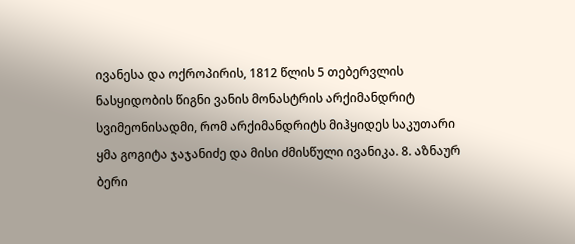ივანესა და ოქროპირის, 1812 წლის 5 თებერვლის ნასყიდობის წიგნი ვანის მონასტრის არქიმანდრიტ სვიმეონისადმი, რომ არქიმანდრიტს მიჰყიდეს საკუთარი ყმა გოგიტა ჯაჯანიძე და მისი ძმისწული ივანიკა. 8. აზნაურ ბერი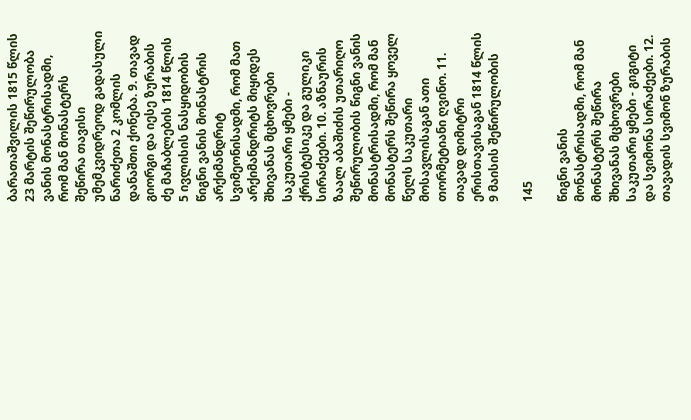ბარათაშვილის 1815 წლის 23 მარტის შეწირულობა ვანის მონასტრისადმი, რომ მან მონასტერს შეწირა თავისი უმემკვიდრეოდ გადასული ნარიძეთა 2 კომლის დანაშთი ქონება. 9. თავად გიორგი და იესე ზურაბის ძე მაჩაბლების 1814 წლის 5 ივლისის ნასყიდობის წიგნი ვანის მონასტრის არქიმანდრიტ სვიმეონისადმი, რომ მათ არქიმანდრიტს მიყიდეს შხივანას მცხოვრები საკუთარი ყმები - ქრისტესიკე და გულიკი სირაძეები. 10. აზნაურის ზაალ აბაშიძის უთარიღო შეწირულობის წიგნი ვანის მონასტრისადმი, რომ მან მონასტერს შეწირა ყოველ წელს საკუთარი მოსავლისაგან ათი თორმეტიანი ღვინო. 11. თავად დიმიტრი ერისთავისაგან 1814 წლის 9 მაისის შეწირულობის

145

წიგნი ვანის მონასტრისადმი, რომ მან მონასტერს შეწირა შხივანას მცხოვრები საკუთარი ყმები - გიგიტი და სვიმონა სირაძეები. 12. თავადის სვიმონ ზურაბის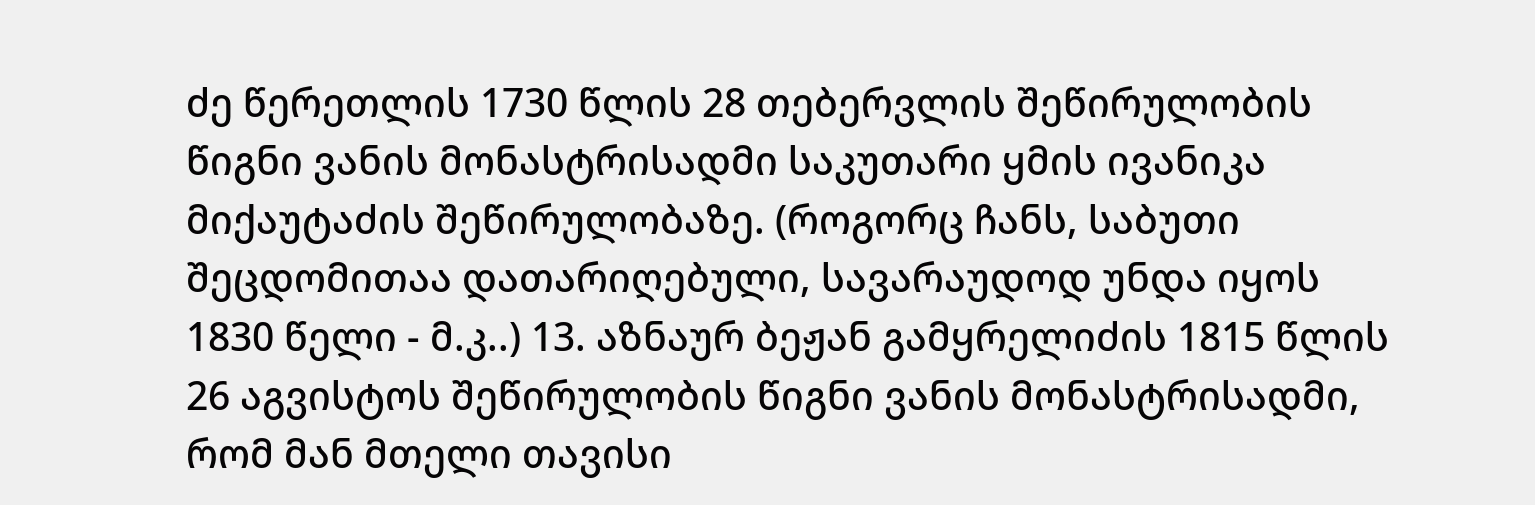ძე წერეთლის 1730 წლის 28 თებერვლის შეწირულობის წიგნი ვანის მონასტრისადმი საკუთარი ყმის ივანიკა მიქაუტაძის შეწირულობაზე. (როგორც ჩანს, საბუთი შეცდომითაა დათარიღებული, სავარაუდოდ უნდა იყოს 1830 წელი - მ.კ..) 13. აზნაურ ბეჟან გამყრელიძის 1815 წლის 26 აგვისტოს შეწირულობის წიგნი ვანის მონასტრისადმი, რომ მან მთელი თავისი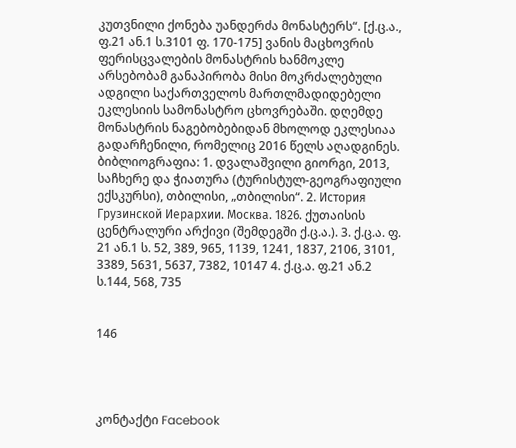კუთვნილი ქონება უანდერძა მონასტერს“. [ქ.ც.ა., ფ.21 ან.1 ს.3101 ფ. 170-175] ვანის მაცხოვრის ფერისცვალების მონასტრის ხანმოკლე არსებობამ განაპირობა მისი მოკრძალებული ადგილი საქართველოს მართლმადიდებელი ეკლესიის სამონასტრო ცხოვრებაში. დღემდე მონასტრის ნაგებობებიდან მხოლოდ ეკლესიაა გადარჩენილი, რომელიც 2016 წელს აღადგინეს. ბიბლიოგრაფია: 1. დვალაშვილი გიორგი, 2013, საჩხერე და ჭიათურა (ტურისტულ-გეოგრაფიული ექსკურსი), თბილისი, „თბილისი“. 2. История Грузинской Иерархии. Москва. 1826. ქუთაისის ცენტრალური არქივი (შემდეგში ქ.ც.ა.). 3. ქ.ც.ა. ფ. 21 ან.1 ს. 52, 389, 965, 1139, 1241, 1837, 2106, 3101, 3389, 5631, 5637, 7382, 10147 4. ქ.ც.ა. ფ.21 ან.2 ს.144, 568, 735


146




კონტაქტი Facebook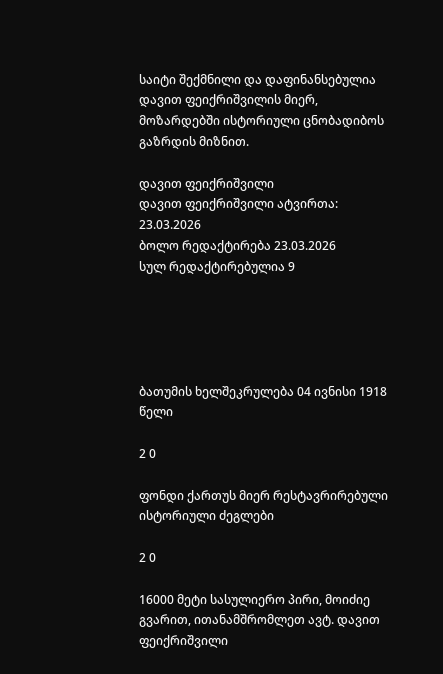საიტი შექმნილი და დაფინანსებულია დავით ფეიქრიშვილის მიერ, მოზარდებში ისტორიული ცნობადიბოს გაზრდის მიზნით.

დავით ფეიქრიშვილი
დავით ფეიქრიშვილი ატვირთა: 23.03.2026
ბოლო რედაქტირება 23.03.2026
სულ რედაქტირებულია 9





ბათუმის ხელშეკრულება 04 ივნისი 1918 წელი

2 0

ფონდი ქართუს მიერ რესტავრირებული ისტორიული ძეგლები

2 0

16000 მეტი სასულიერო პირი, მოიძიე გვარით, ითანამშრომლეთ ავტ. დავით ფეიქრიშვილი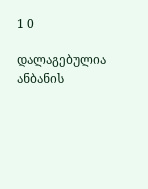1 0

დალაგებულია ანბანის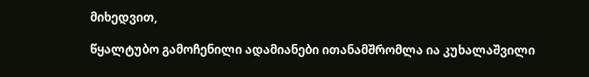მიხედვით,

წყალტუბო გამოჩენილი ადამიანები ითანამშრომლა ია კუხალაშვილი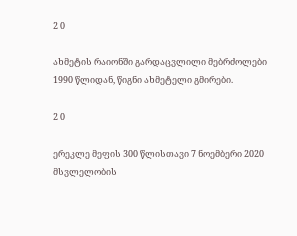2 0

ახმეტის რაიონში გარდაცვლილი მებრძოლები 1990 წლიდან, წიგნი ახმეტელი გმირები.

2 0

ერეკლე მეფის 300 წლისთავი 7 ნოემბერი 2020 მსვლელობის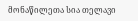მონაწილეთა სია თელავი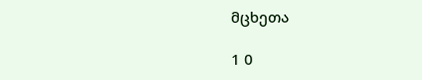მცხეთა

1 0